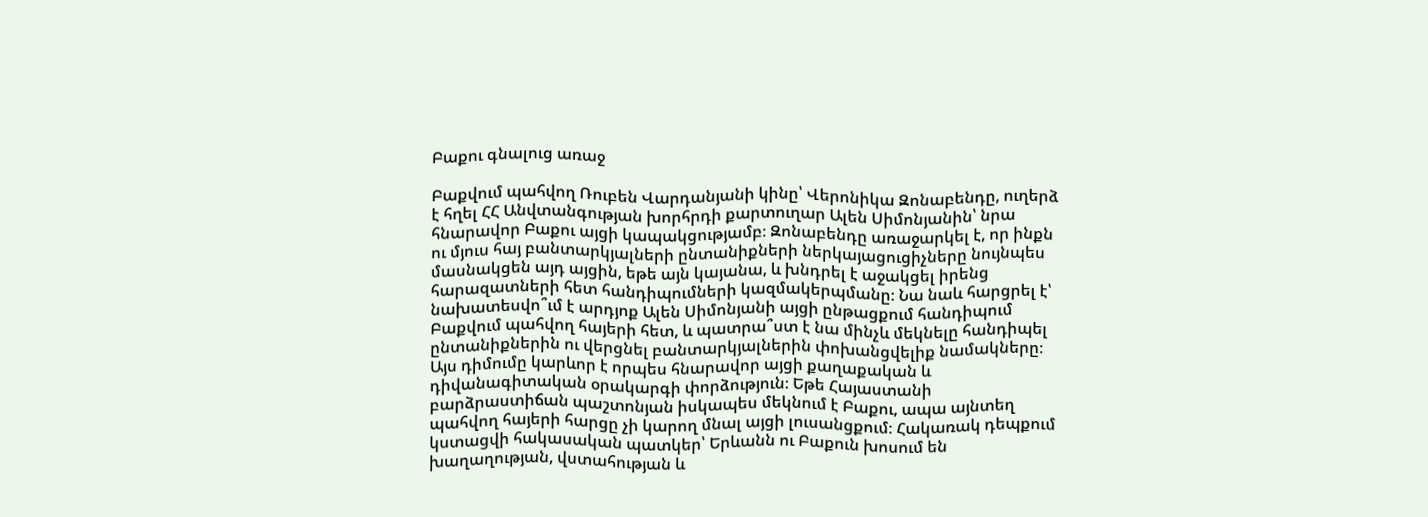Բաքու գնալուց առաջ

Բաքվում պահվող Ռուբեն Վարդանյանի կինը՝ Վերոնիկա Զոնաբենդը, ուղերձ է հղել ՀՀ Անվտանգության խորհրդի քարտուղար Ալեն Սիմոնյանին՝ նրա հնարավոր Բաքու այցի կապակցությամբ։ Զոնաբենդը առաջարկել է, որ ինքն ու մյուս հայ բանտարկյալների ընտանիքների ներկայացուցիչները նույնպես մասնակցեն այդ այցին, եթե այն կայանա, և խնդրել է աջակցել իրենց հարազատների հետ հանդիպումների կազմակերպմանը։ Նա նաև հարցրել է՝ նախատեսվո՞ւմ է արդյոք Ալեն Սիմոնյանի այցի ընթացքում հանդիպում Բաքվում պահվող հայերի հետ, և պատրա՞ստ է նա մինչև մեկնելը հանդիպել ընտանիքներին ու վերցնել բանտարկյալներին փոխանցվելիք նամակները։ Այս դիմումը կարևոր է որպես հնարավոր այցի քաղաքական և դիվանագիտական օրակարգի փորձություն։ Եթե Հայաստանի բարձրաստիճան պաշտոնյան իսկապես մեկնում է Բաքու, ապա այնտեղ պահվող հայերի հարցը չի կարող մնալ այցի լուսանցքում։ Հակառակ դեպքում կստացվի հակասական պատկեր՝ Երևանն ու Բաքուն խոսում են խաղաղության, վստահության և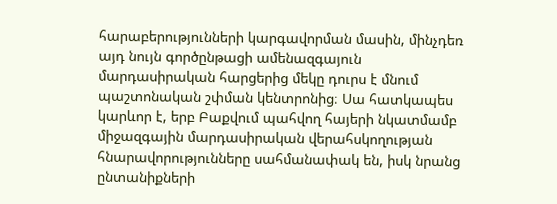հարաբերությունների կարգավորման մասին, մինչդեռ այդ նույն գործընթացի ամենազգայուն մարդասիրական հարցերից մեկը դուրս է մնում պաշտոնական շփման կենտրոնից։ Սա հատկապես կարևոր է, երբ Բաքվում պահվող հայերի նկատմամբ միջազգային մարդասիրական վերահսկողության հնարավորությունները սահմանափակ են, իսկ նրանց ընտանիքների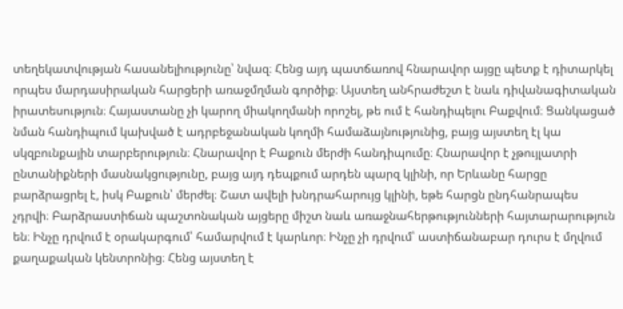տեղեկատվության հասանելիությունը՝ նվազ։ Հենց այդ պատճառով հնարավոր այցը պետք է դիտարկել որպես մարդասիրական հարցերի առաջմղման գործիք։ Այստեղ անհրաժեշտ է նաև դիվանագիտական իրատեսություն։ Հայաստանը չի կարող միակողմանի որոշել, թե ում է հանդիպելու Բաքվում։ Ցանկացած նման հանդիպում կախված է ադրբեջանական կողմի համաձայնությունից, բայց այստեղ էլ կա սկզբունքային տարբերություն։ Հնարավոր է Բաքուն մերժի հանդիպումը։ Հնարավոր է չթույլատրի ընտանիքների մասնակցությունը, բայց այդ դեպքում արդեն պարզ կլինի, որ Երևանը հարցը բարձրացրել է, իսկ Բաքուն՝ մերժել։ Շատ ավելի խնդրահարույց կլինի, եթե հարցն ընդհանրապես չդրվի։ Բարձրաստիճան պաշտոնական այցերը միշտ նաև առաջնահերթությունների հայտարարություն են։ Ինչը դրվում է օրակարգում՝ համարվում է կարևոր։ Ինչը չի դրվում՝ աստիճանաբար դուրս է մղվում քաղաքական կենտրոնից։ Հենց այստեղ է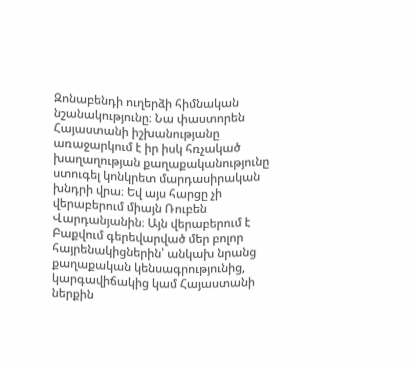Զոնաբենդի ուղերձի հիմնական նշանակությունը։ Նա փաստորեն Հայաստանի իշխանությանը առաջարկում է իր իսկ հռչակած խաղաղության քաղաքականությունը ստուգել կոնկրետ մարդասիրական խնդրի վրա։ Եվ այս հարցը չի վերաբերում միայն Ռուբեն Վարդանյանին։ Այն վերաբերում է Բաքվում գերեվարված մեր բոլոր հայրենակիցներին՝ անկախ նրանց քաղաքական կենսագրությունից, կարգավիճակից կամ Հայաստանի ներքին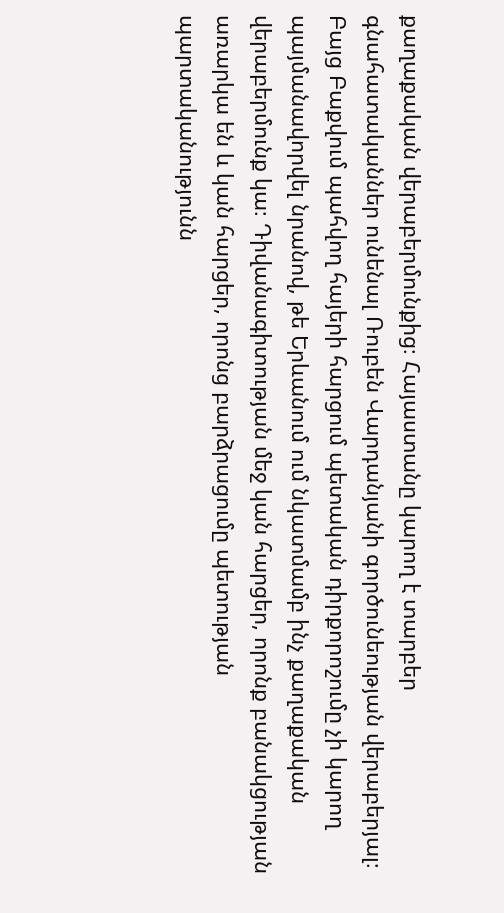քաղաքական վերաբերմունքից։ Հայաստանը կարող է տարբեր գնահատականներ ունենալ Ռուբեն Վարդանյանի գործունեության վերաբերյալ։ Բայց Բաքվում պահվող հայերի հարցում պետական դիրքորոշումը չի կարող պայմանավորվել նրանով, թե Երևանում ում նկատմամբ ինչ քաղաքական վերաբերմունք կա։ Դիվանագիտության մեջ կան հարցեր, որոնք բանակցության առարկա են և կան հարցեր, որոնց բարձրացումը պետության պարտականությունն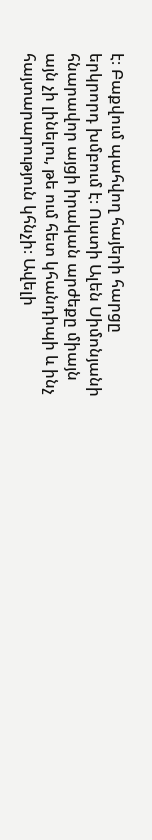է։ Բաքվում պահվող հայերի հարցը երկրորդ խմբում է։ Ուստի Ալեն Սիմոնյանի հնարավոր այցի իրական արժեքը միայն այն չի լինելու, թե ում հետ կհանդիպի և ինչ հայտարարություն կհնչի։ Ավելի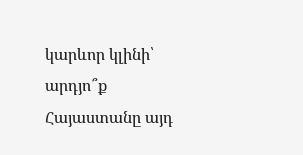կարևոր կլինի՝ արդյո՞ք Հայաստանը այդ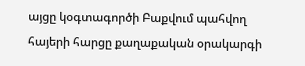այցը կօգտագործի Բաքվում պահվող հայերի հարցը քաղաքական օրակարգի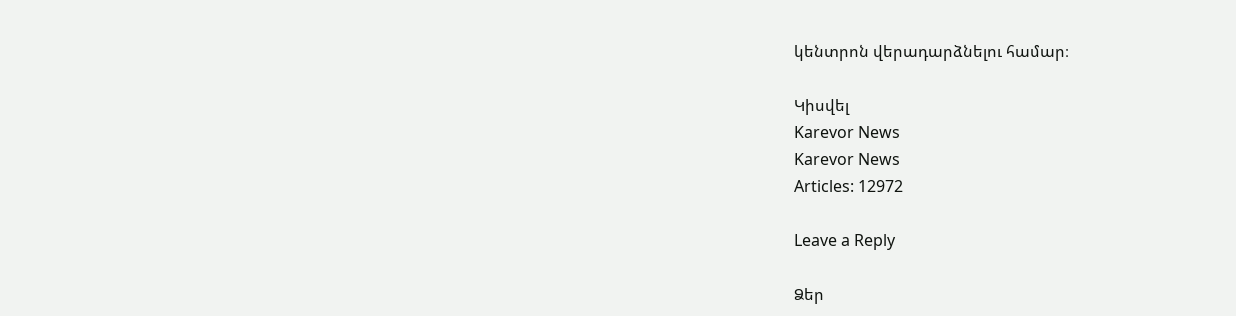կենտրոն վերադարձնելու համար։

Կիսվել
Karevor News
Karevor News
Articles: 12972

Leave a Reply

Ձեր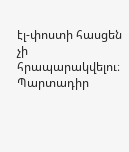էլ-փոստի հասցեն չի հրապարակվելու։ Պարտադիր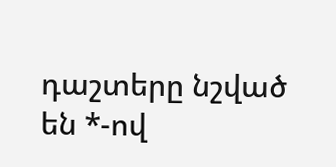դաշտերը նշված են *-ով